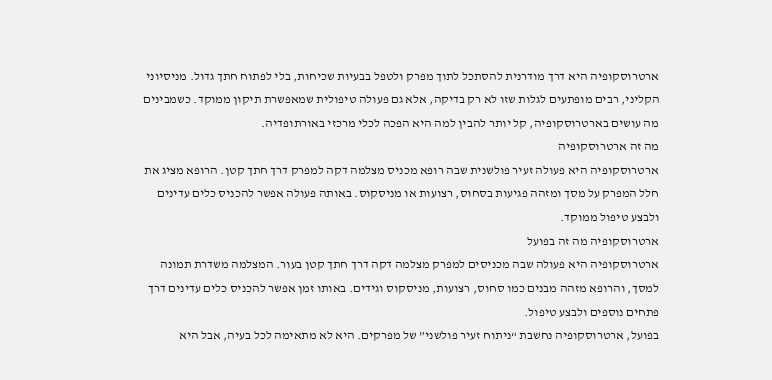ארטרוסקופיה היא דרך מודרנית להסתכל לתוך מפרק ולטפל בבעיות שכיחות, בלי לפתוח חתך גדול. מניסיוני הקליני, רבים מופתעים לגלות שזו לא רק בדיקה, אלא גם פעולה טיפולית שמאפשרת תיקון ממוקד. כשמבינים מה עושים בארטרוסקופיה, קל יותר להבין למה היא הפכה לכלי מרכזי באורתופדיה.
מה זה ארטרוסקופיה
ארטרוסקופיה היא פעולה זעיר פולשנית שבה רופא מכניס מצלמה דקה למפרק דרך חתך קטן. הרופא מציג את חלל המפרק על מסך ומזהה פגיעות בסחוס, רצועות או מניסקוס. באותה פעולה אפשר להכניס כלים עדינים ולבצע טיפול ממוקד.
ארטרוסקופיה מה זה בפועל
ארטרוסקופיה היא פעולה שבה מכניסים למפרק מצלמה דקה דרך חתך קטן בעור. המצלמה משדרת תמונה למסך, והרופא מזהה מבנים כמו סחוס, רצועות, מניסקוס וגידים. באותו זמן אפשר להכניס כלים עדינים דרך פתחים נוספים ולבצע טיפול.
בפועל, ארטרוסקופיה נחשבת “ניתוח זעיר פולשני” של מפרקים. היא לא מתאימה לכל בעיה, אבל היא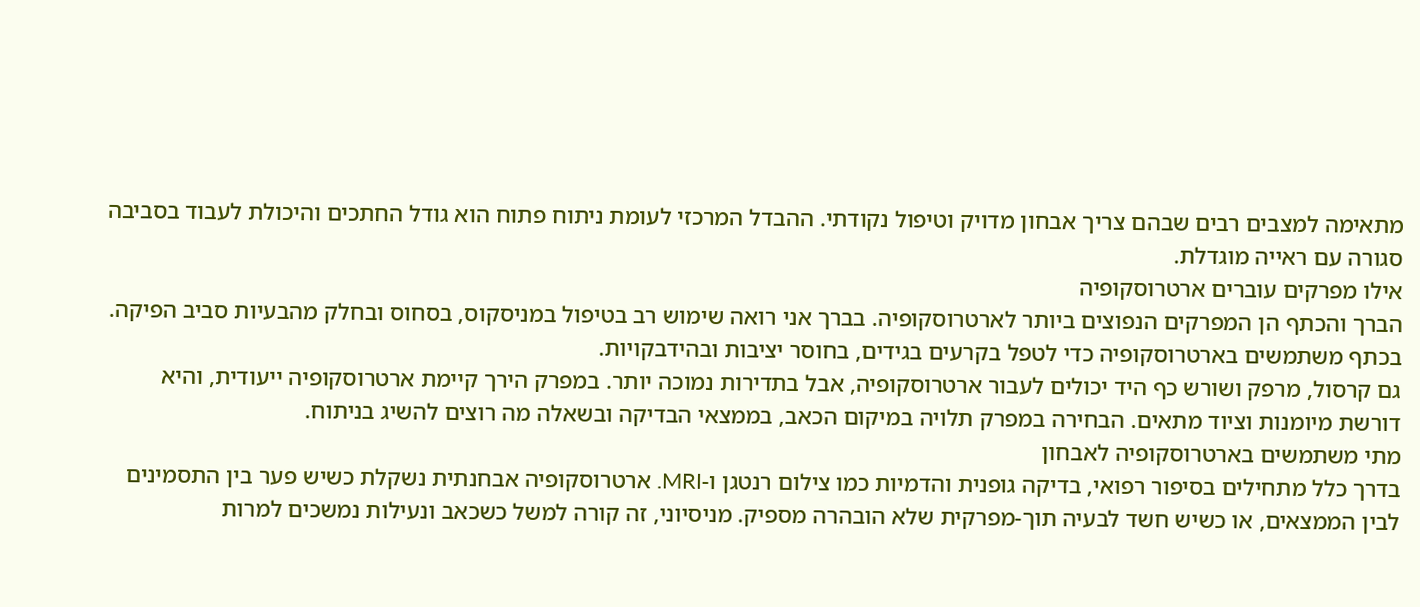מתאימה למצבים רבים שבהם צריך אבחון מדויק וטיפול נקודתי. ההבדל המרכזי לעומת ניתוח פתוח הוא גודל החתכים והיכולת לעבוד בסביבה סגורה עם ראייה מוגדלת.
אילו מפרקים עוברים ארטרוסקופיה
הברך והכתף הן המפרקים הנפוצים ביותר לארטרוסקופיה. בברך אני רואה שימוש רב בטיפול במניסקוס, בסחוס ובחלק מהבעיות סביב הפיקה. בכתף משתמשים בארטרוסקופיה כדי לטפל בקרעים בגידים, בחוסר יציבות ובהידבקויות.
גם קרסול, מרפק ושורש כף היד יכולים לעבור ארטרוסקופיה, אבל בתדירות נמוכה יותר. במפרק הירך קיימת ארטרוסקופיה ייעודית, והיא דורשת מיומנות וציוד מתאים. הבחירה במפרק תלויה במיקום הכאב, בממצאי הבדיקה ובשאלה מה רוצים להשיג בניתוח.
מתי משתמשים בארטרוסקופיה לאבחון
בדרך כלל מתחילים בסיפור רפואי, בדיקה גופנית והדמיות כמו צילום רנטגן ו-MRI. ארטרוסקופיה אבחנתית נשקלת כשיש פער בין התסמינים לבין הממצאים, או כשיש חשד לבעיה תוך-מפרקית שלא הובהרה מספיק. מניסיוני, זה קורה למשל כשכאב ונעילות נמשכים למרות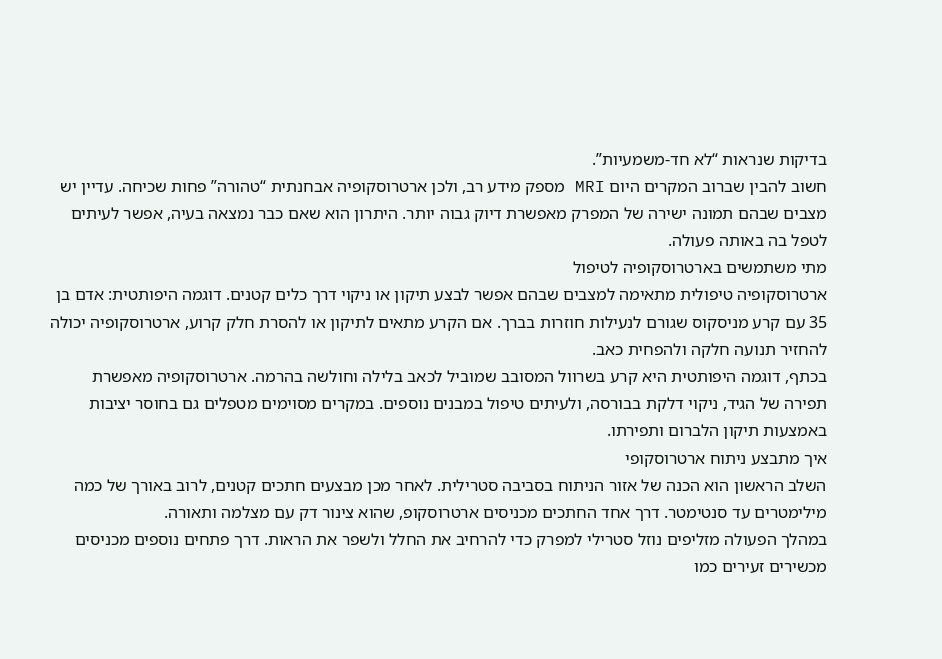בדיקות שנראות “לא חד-משמעיות”.
חשוב להבין שברוב המקרים היום MRI מספק מידע רב, ולכן ארטרוסקופיה אבחנתית “טהורה” פחות שכיחה. עדיין יש מצבים שבהם תמונה ישירה של המפרק מאפשרת דיוק גבוה יותר. היתרון הוא שאם כבר נמצאה בעיה, אפשר לעיתים לטפל בה באותה פעולה.
מתי משתמשים בארטרוסקופיה לטיפול
ארטרוסקופיה טיפולית מתאימה למצבים שבהם אפשר לבצע תיקון או ניקוי דרך כלים קטנים. דוגמה היפותטית: אדם בן 35 עם קרע מניסקוס שגורם לנעילות חוזרות בברך. אם הקרע מתאים לתיקון או להסרת חלק קרוע, ארטרוסקופיה יכולה להחזיר תנועה חלקה ולהפחית כאב.
בכתף, דוגמה היפותטית היא קרע בשרוול המסובב שמוביל לכאב בלילה וחולשה בהרמה. ארטרוסקופיה מאפשרת תפירה של הגיד, ניקוי דלקת בבורסה, ולעיתים טיפול במבנים נוספים. במקרים מסוימים מטפלים גם בחוסר יציבות באמצעות תיקון הלברום ותפירתו.
איך מתבצע ניתוח ארטרוסקופי
השלב הראשון הוא הכנה של אזור הניתוח בסביבה סטרילית. לאחר מכן מבצעים חתכים קטנים, לרוב באורך של כמה מילימטרים עד סנטימטר. דרך אחד החתכים מכניסים ארטרוסקופ, שהוא צינור דק עם מצלמה ותאורה.
במהלך הפעולה מזליפים נוזל סטרילי למפרק כדי להרחיב את החלל ולשפר את הראות. דרך פתחים נוספים מכניסים מכשירים זעירים כמו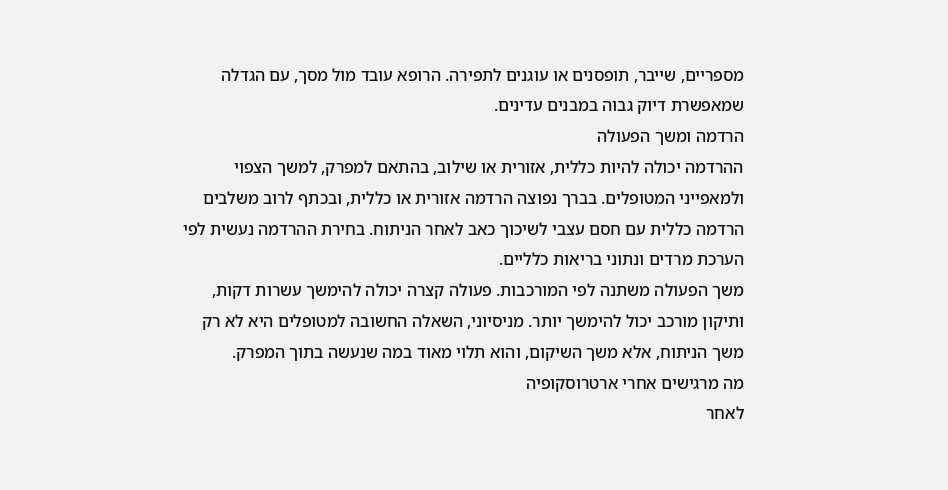מספריים, שייבר, תופסנים או עוגנים לתפירה. הרופא עובד מול מסך, עם הגדלה שמאפשרת דיוק גבוה במבנים עדינים.
הרדמה ומשך הפעולה
ההרדמה יכולה להיות כללית, אזורית או שילוב, בהתאם למפרק, למשך הצפוי ולמאפייני המטופלים. בברך נפוצה הרדמה אזורית או כללית, ובכתף לרוב משלבים הרדמה כללית עם חסם עצבי לשיכוך כאב לאחר הניתוח. בחירת ההרדמה נעשית לפי הערכת מרדים ונתוני בריאות כלליים.
משך הפעולה משתנה לפי המורכבות. פעולה קצרה יכולה להימשך עשרות דקות, ותיקון מורכב יכול להימשך יותר. מניסיוני, השאלה החשובה למטופלים היא לא רק משך הניתוח, אלא משך השיקום, והוא תלוי מאוד במה שנעשה בתוך המפרק.
מה מרגישים אחרי ארטרוסקופיה
לאחר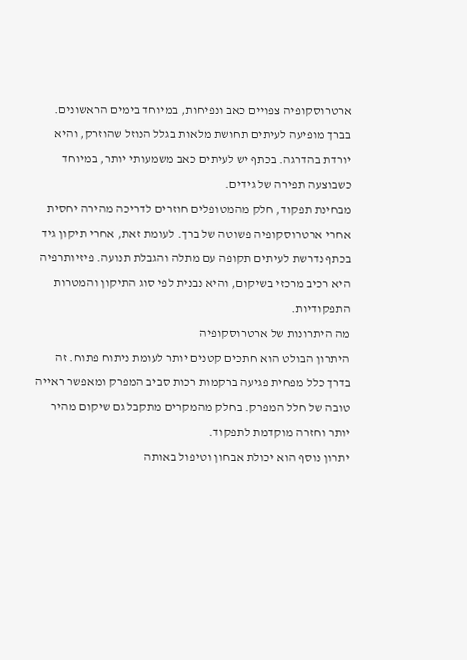ארטרוסקופיה צפויים כאב ונפיחות, במיוחד בימים הראשונים. בברך מופיעה לעיתים תחושת מלאות בגלל הנוזל שהוזרק, והיא יורדת בהדרגה. בכתף יש לעיתים כאב משמעותי יותר, במיוחד כשבוצעה תפירה של גידים.
מבחינת תפקוד, חלק מהמטופלים חוזרים לדריכה מהירה יחסית אחרי ארטרוסקופיה פשוטה של ברך. לעומת זאת, אחרי תיקון גיד בכתף נדרשת לעיתים תקופה עם מתלה והגבלת תנועה. פיזיותרפיה היא רכיב מרכזי בשיקום, והיא נבנית לפי סוג התיקון והמטרות התפקודיות.
מה היתרונות של ארטרוסקופיה
היתרון הבולט הוא חתכים קטנים יותר לעומת ניתוח פתוח. זה בדרך כלל מפחית פגיעה ברקמות רכות סביב המפרק ומאפשר ראייה טובה של חלל המפרק. בחלק מהמקרים מתקבל גם שיקום מהיר יותר וחזרה מוקדמת לתפקוד.
יתרון נוסף הוא יכולת אבחון וטיפול באותה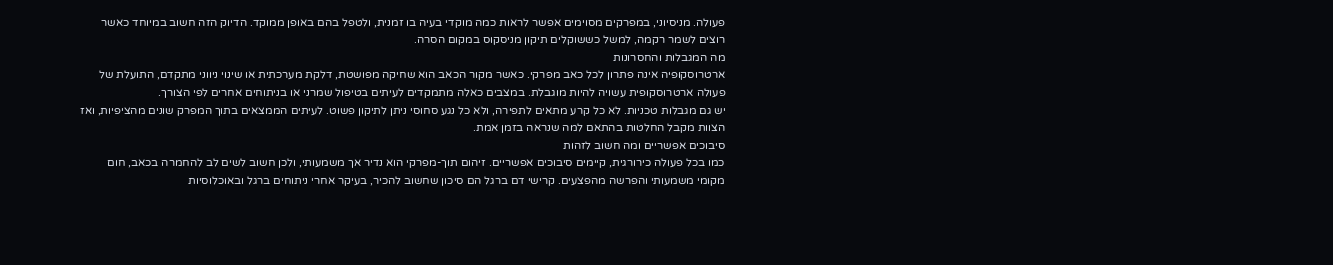פעולה. מניסיוני, במפרקים מסוימים אפשר לראות כמה מוקדי בעיה בו זמנית, ולטפל בהם באופן ממוקד. הדיוק הזה חשוב במיוחד כאשר רוצים לשמר רקמה, למשל כששוקלים תיקון מניסקוס במקום הסרה.
מה המגבלות והחסרונות
ארטרוסקופיה אינה פתרון לכל כאב מפרקי. כאשר מקור הכאב הוא שחיקה מפושטת, דלקת מערכתית או שינוי ניווני מתקדם, התועלת של פעולה ארטרוסקופית עשויה להיות מוגבלת. במצבים כאלה מתמקדים לעיתים בטיפול שמרני או בניתוחים אחרים לפי הצורך.
יש גם מגבלות טכניות. לא כל קרע מתאים לתפירה, ולא כל נגע סחוסי ניתן לתיקון פשוט. לעיתים הממצאים בתוך המפרק שונים מהציפיות, ואז הצוות מקבל החלטות בהתאם למה שנראה בזמן אמת.
סיבוכים אפשריים ומה חשוב לזהות
כמו בכל פעולה כירורגית, קיימים סיבוכים אפשריים. זיהום תוך-מפרקי הוא נדיר אך משמעותי, ולכן חשוב לשים לב להחמרה בכאב, חום מקומי משמעותי והפרשה מהפצעים. קרישי דם ברגל הם סיכון שחשוב להכיר, בעיקר אחרי ניתוחים ברגל ובאוכלוסיות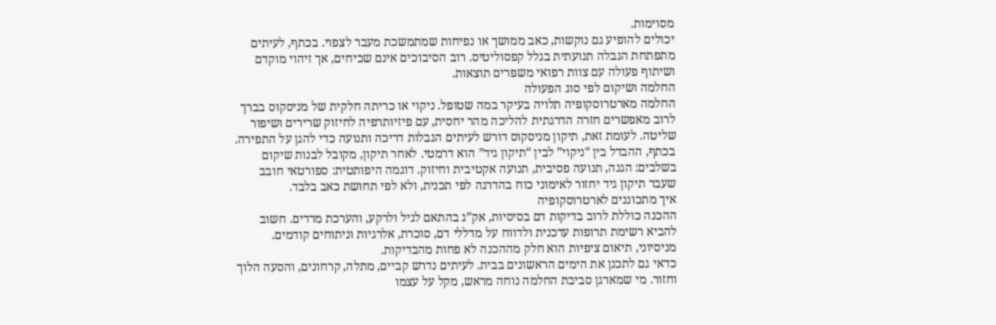מסוימות.
יכולים להופיע גם נוקשות, כאב ממושך או נפיחות שמתמשכת מעבר לצפוי. בכתף, לעיתים מתפתחת הגבלה תנועתית בגלל קפסוליטיס. רוב הסיבוכים אינם שכיחים, אך זיהוי מוקדם ושיתוף פעולה עם צוות רפואי משפרים תוצאות.
החלמה ושיקום לפי סוג הפעולה
החלמה מארטרוסקופיה תלויה בעיקר במה שטופל. ניקוי או כריתה חלקית של מניסקוס בברך לרוב מאפשרים חזרה הדרגתית להליכה מהר יחסית, עם פיזיותרפיה לחיזוק שרירים ושיפור שליטה. לעומת זאת, תיקון מניסקוס דורש לעיתים הגבלות דריכה ותנועה כדי להגן על התפירה.
בכתף, ההבדל בין “ניקוי” לבין “תיקון גיד” הוא דרמטי. לאחר תיקון, מקובל לבנות שיקום בשלבים: הגנה, תנועה פסיבית, תנועה אקטיבית וחיזוק. דוגמה היפותטית: ספורטאי חובב שעבר תיקון גיד יחזור לאימוני כוח בהדרגה לפי תכנית, ולא לפי תחושת כאב בלבד.
איך מתכוננים לארטרוסקופיה
ההכנה כוללת לרוב בדיקות דם בסיסיות, אק”ג בהתאם לגיל ולרקע, והערכת מרדים. חשוב להביא רשימת תרופות עדכנית ולדווח על מדללי דם, סוכרת, אלרגיות וניתוחים קודמים. מניסיוני, תיאום ציפיות הוא חלק מההכנה לא פחות מהבדיקות.
כדאי גם לתכנן את הימים הראשונים בבית. לעיתים נדרש קביים, מתלה, קרחונים, והסעה הלוך וחזור. מי שמארגן סביבת החלמה נוחה מראש, מקל על עצמו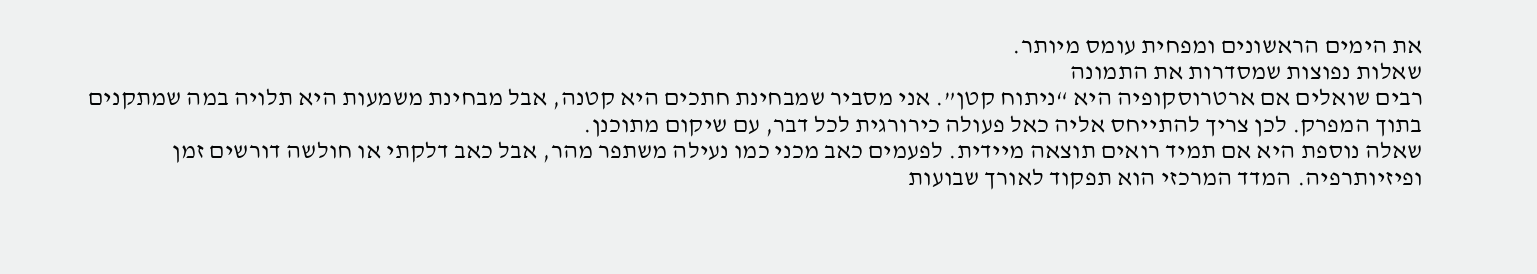את הימים הראשונים ומפחית עומס מיותר.
שאלות נפוצות שמסדרות את התמונה
רבים שואלים אם ארטרוסקופיה היא “ניתוח קטן”. אני מסביר שמבחינת חתכים היא קטנה, אבל מבחינת משמעות היא תלויה במה שמתקנים בתוך המפרק. לכן צריך להתייחס אליה כאל פעולה כירורגית לכל דבר, עם שיקום מתוכנן.
שאלה נוספת היא אם תמיד רואים תוצאה מיידית. לפעמים כאב מכני כמו נעילה משתפר מהר, אבל כאב דלקתי או חולשה דורשים זמן ופיזיותרפיה. המדד המרכזי הוא תפקוד לאורך שבועות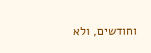וחודשים, ולא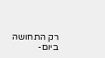רק התחושה ביום-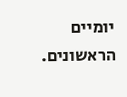יומיים הראשונים.